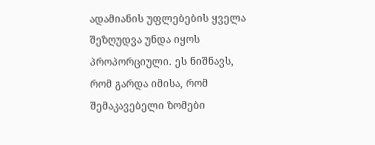ადამიანის უფლებების ყველა შეზღუდვა უნდა იყოს პროპორციული. ეს ნიშნავს, რომ გარდა იმისა, რომ შემაკავებელი ზომები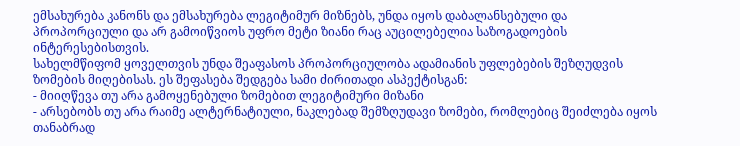ემსახურება კანონს და ემსახურება ლეგიტიმურ მიზნებს, უნდა იყოს დაბალანსებული და პროპორციული და არ გამოიწვიოს უფრო მეტი ზიანი რაც აუცილებელია საზოგადოების ინტერესებისთვის.
სახელმწიფომ ყოველთვის უნდა შეაფასოს პროპორციულობა ადამიანის უფლებების შეზღუდვის ზომების მიღებისას. ეს შეფასება შედგება სამი ძირითადი ასპექტისგან:
- მიიღწევა თუ არა გამოყენებული ზომებით ლეგიტიმური მიზანი
- არსებობს თუ არა რაიმე ალტერნატიული, ნაკლებად შემზღუდავი ზომები, რომლებიც შეიძლება იყოს თანაბრად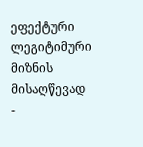ეფექტური ლეგიტიმური მიზნის მისაღწევად
-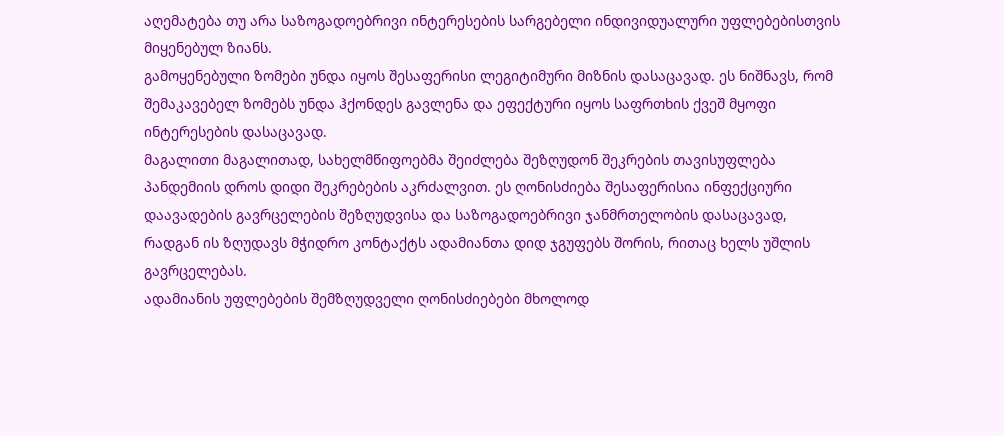აღემატება თუ არა საზოგადოებრივი ინტერესების სარგებელი ინდივიდუალური უფლებებისთვის მიყენებულ ზიანს.
გამოყენებული ზომები უნდა იყოს შესაფერისი ლეგიტიმური მიზნის დასაცავად. ეს ნიშნავს, რომ შემაკავებელ ზომებს უნდა ჰქონდეს გავლენა და ეფექტური იყოს საფრთხის ქვეშ მყოფი ინტერესების დასაცავად.
მაგალითი მაგალითად, სახელმწიფოებმა შეიძლება შეზღუდონ შეკრების თავისუფლება პანდემიის დროს დიდი შეკრებების აკრძალვით. ეს ღონისძიება შესაფერისია ინფექციური დაავადების გავრცელების შეზღუდვისა და საზოგადოებრივი ჯანმრთელობის დასაცავად, რადგან ის ზღუდავს მჭიდრო კონტაქტს ადამიანთა დიდ ჯგუფებს შორის, რითაც ხელს უშლის გავრცელებას.
ადამიანის უფლებების შემზღუდველი ღონისძიებები მხოლოდ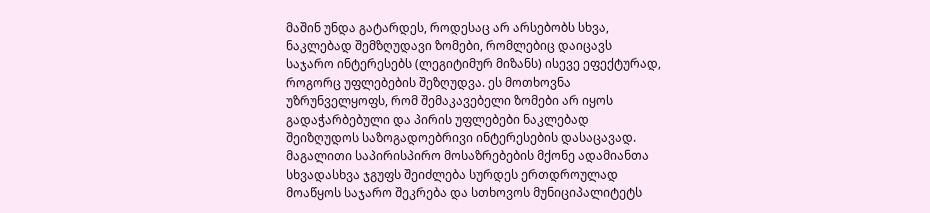მაშინ უნდა გატარდეს, როდესაც არ არსებობს სხვა, ნაკლებად შემზღუდავი ზომები, რომლებიც დაიცავს საჯარო ინტერესებს (ლეგიტიმურ მიზანს) ისევე ეფექტურად, როგორც უფლებების შეზღუდვა. ეს მოთხოვნა უზრუნველყოფს, რომ შემაკავებელი ზომები არ იყოს გადაჭარბებული და პირის უფლებები ნაკლებად შეიზღუდოს საზოგადოებრივი ინტერესების დასაცავად.
მაგალითი საპირისპირო მოსაზრებების მქონე ადამიანთა სხვადასხვა ჯგუფს შეიძლება სურდეს ერთდროულად მოაწყოს საჯარო შეკრება და სთხოვოს მუნიციპალიტეტს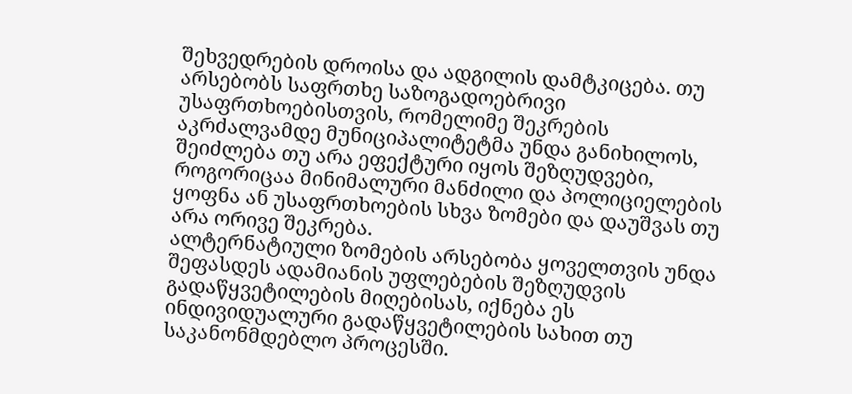შეხვედრების დროისა და ადგილის დამტკიცება. თუ არსებობს საფრთხე საზოგადოებრივი უსაფრთხოებისთვის, რომელიმე შეკრების აკრძალვამდე მუნიციპალიტეტმა უნდა განიხილოს, შეიძლება თუ არა ეფექტური იყოს შეზღუდვები, როგორიცაა მინიმალური მანძილი და პოლიციელების ყოფნა ან უსაფრთხოების სხვა ზომები და დაუშვას თუ არა ორივე შეკრება.
ალტერნატიული ზომების არსებობა ყოველთვის უნდა შეფასდეს ადამიანის უფლებების შეზღუდვის გადაწყვეტილების მიღებისას, იქნება ეს ინდივიდუალური გადაწყვეტილების სახით თუ საკანონმდებლო პროცესში.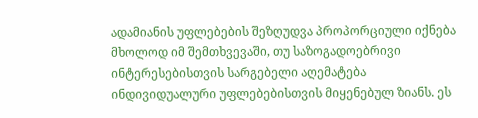ადამიანის უფლებების შეზღუდვა პროპორციული იქნება მხოლოდ იმ შემთხვევაში, თუ საზოგადოებრივი ინტერესებისთვის სარგებელი აღემატება ინდივიდუალური უფლებებისთვის მიყენებულ ზიანს. ეს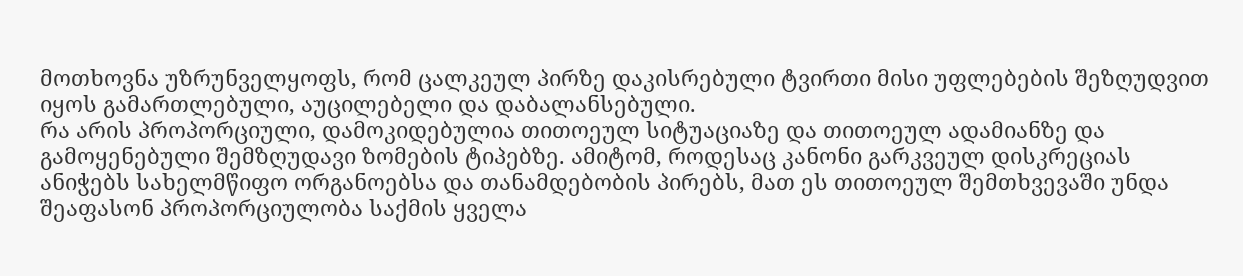მოთხოვნა უზრუნველყოფს, რომ ცალკეულ პირზე დაკისრებული ტვირთი მისი უფლებების შეზღუდვით იყოს გამართლებული, აუცილებელი და დაბალანსებული.
რა არის პროპორციული, დამოკიდებულია თითოეულ სიტუაციაზე და თითოეულ ადამიანზე და გამოყენებული შემზღუდავი ზომების ტიპებზე. ამიტომ, როდესაც კანონი გარკვეულ დისკრეციას ანიჭებს სახელმწიფო ორგანოებსა და თანამდებობის პირებს, მათ ეს თითოეულ შემთხვევაში უნდა შეაფასონ პროპორციულობა საქმის ყველა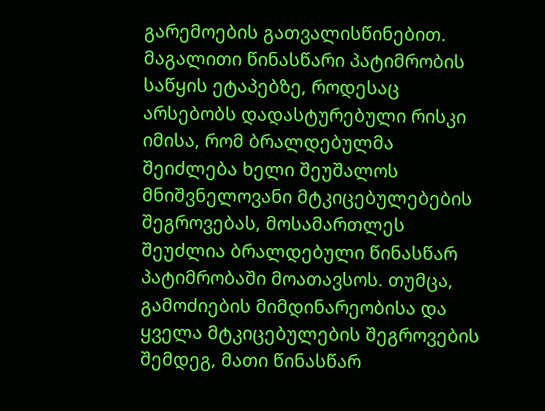გარემოების გათვალისწინებით.
მაგალითი წინასწარი პატიმრობის საწყის ეტაპებზე, როდესაც არსებობს დადასტურებული რისკი იმისა, რომ ბრალდებულმა შეიძლება ხელი შეუშალოს მნიშვნელოვანი მტკიცებულებების შეგროვებას, მოსამართლეს შეუძლია ბრალდებული წინასწარ პატიმრობაში მოათავსოს. თუმცა, გამოძიების მიმდინარეობისა და ყველა მტკიცებულების შეგროვების შემდეგ, მათი წინასწარ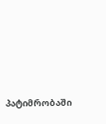პატიმრობაში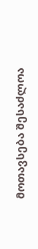მოთავსება შესაძლოა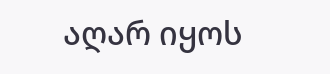აღარ იყოს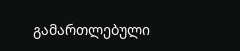გამართლებული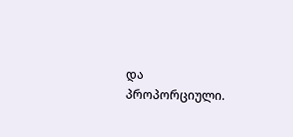და პროპორციული.